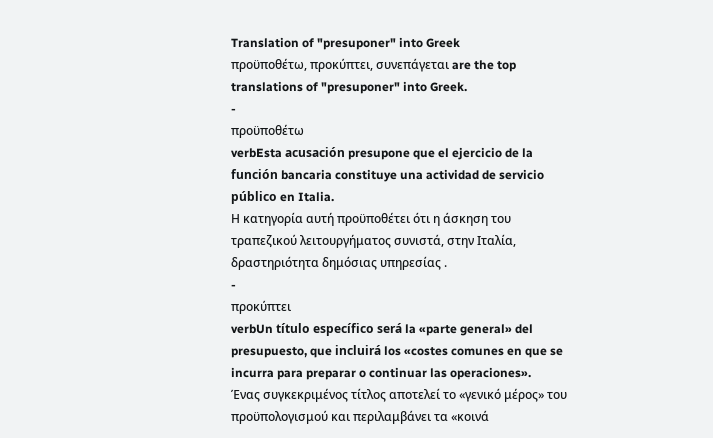Translation of "presuponer" into Greek
προϋποθέτω, προκύπτει, συνεπάγεται are the top translations of "presuponer" into Greek.
-
προϋποθέτω
verbEsta acusación presupone que el ejercicio de la función bancaria constituye una actividad de servicio público en Italia.
Η κατηγορία αυτή προϋποθέτει ότι η άσκηση του τραπεζικού λειτουργήματος συνιστά, στην Ιταλία, δραστηριότητα δημόσιας υπηρεσίας .
-
προκύπτει
verbUn título específico será la «parte general» del presupuesto, que incluirá los «costes comunes en que se incurra para preparar o continuar las operaciones».
Ένας συγκεκριμένος τίτλος αποτελεί το «γενικό μέρος» του προϋπολογισμού και περιλαμβάνει τα «κοινά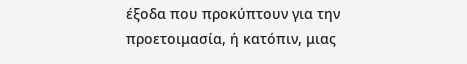έξοδα που προκύπτουν για την προετοιμασία, ή κατόπιν, μιας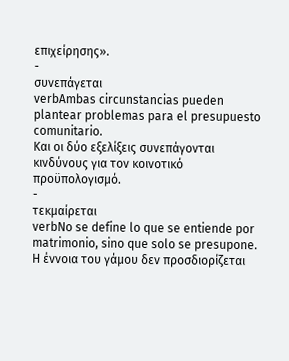επιχείρησης».
-
συνεπάγεται
verbAmbas circunstancias pueden plantear problemas para el presupuesto comunitario.
Και οι δύο εξελίξεις συνεπάγονται κινδύνους για τον κοινοτικό προϋπολογισμό.
-
τεκμαίρεται
verbNo se define lo que se entiende por matrimonio, sino que solo se presupone.
H έννοια του γάμου δεν προσδιορίζεται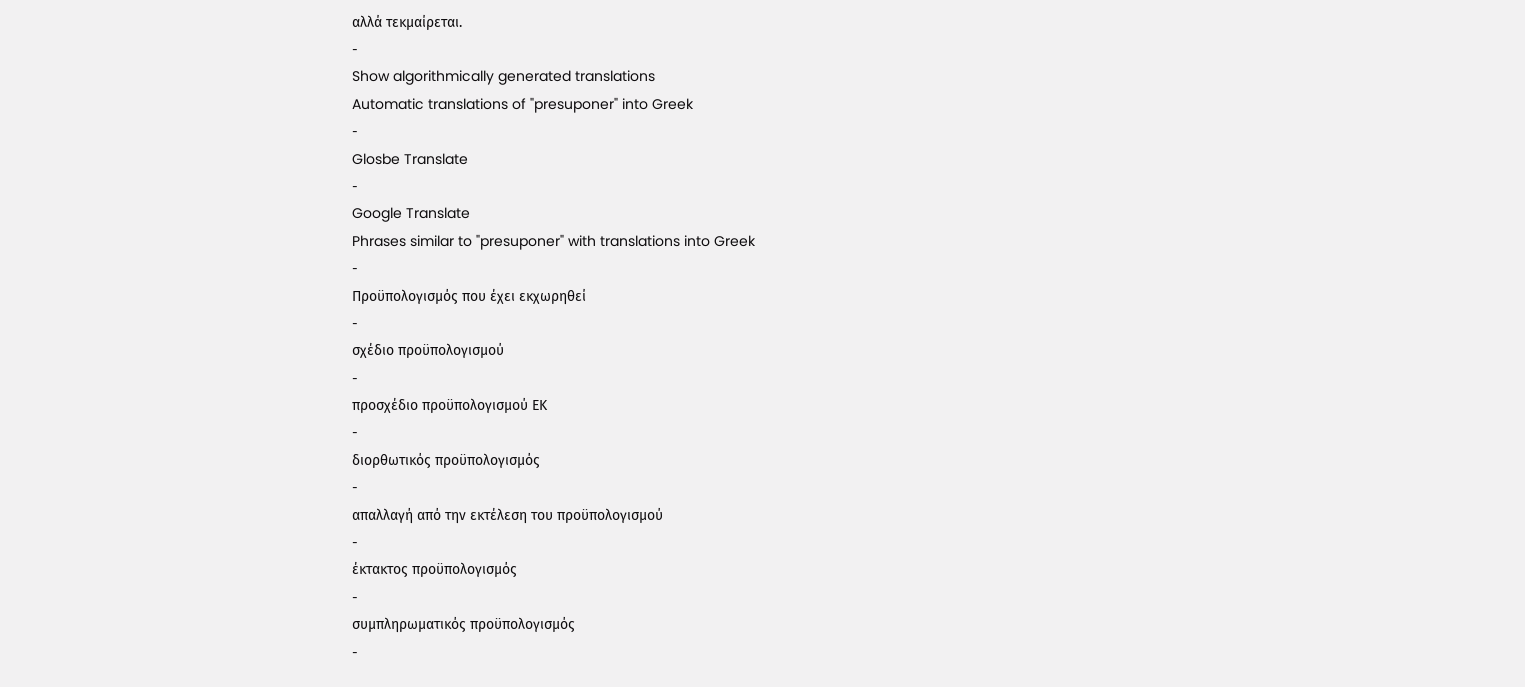αλλά τεκμαίρεται.
-
Show algorithmically generated translations
Automatic translations of "presuponer" into Greek
-
Glosbe Translate
-
Google Translate
Phrases similar to "presuponer" with translations into Greek
-
Προϋπολογισμός που έχει εκχωρηθεί
-
σχέδιο προϋπολογισμού
-
προσχέδιο προϋπολογισμού ΕΚ
-
διορθωτικός προϋπολογισμός
-
απαλλαγή από την εκτέλεση του προϋπολογισμού
-
έκτακτος προϋπολογισμός
-
συμπληρωματικός προϋπολογισμός
-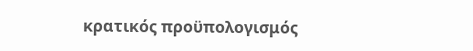κρατικός προϋπολογισμός